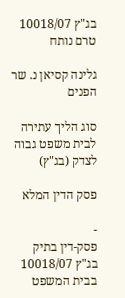בג"ץ 10018/07
טרם נותח

גלינה קסיאן נ. שר הפנים

סוג הליך עתירה לבית משפט גבוה לצדק (בג"ץ)

פסק הדין המלא

-
פסק-דין בתיק בג"ץ 10018/07 בבית המשפט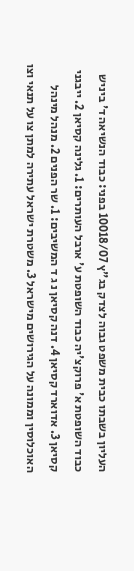העליון בשבתו כבית משפט גבוה לצדק בג"ץ 10018/07 בפני: כבוד הנשיאה ד' ביניש כבוד השופטת א' פרוקצ'יה כבוד השופטת ע' ארבל העותרים: 1. גלינה קסיאן 2. ייבגני קסיאן 3. אדוארד קסיאן 4. דנה קסיאן נ ג ד המשיבים: 1. שר הפנים 2. מנהל מינהל האוכלוסין וממונה על הגירושים מישראל 3. משטרת ישראל עתירה למתן צו על תנאי וצו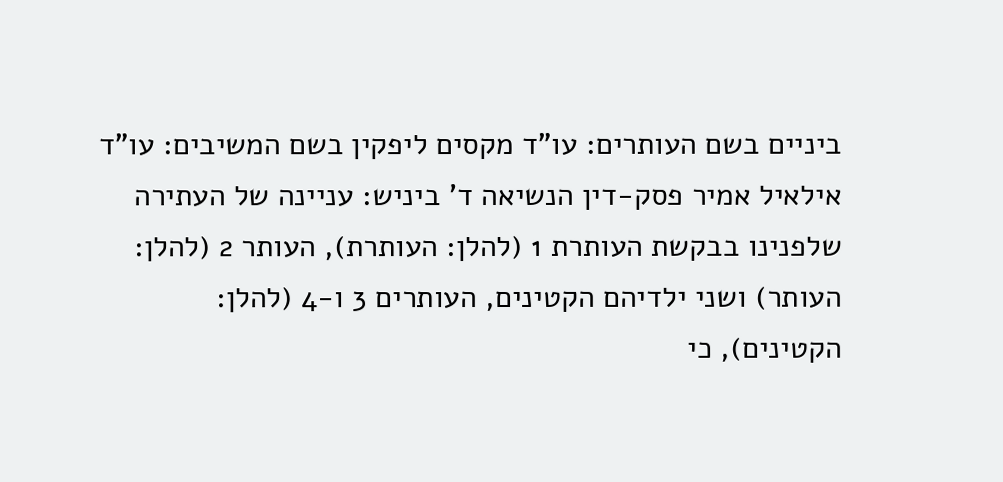ביניים בשם העותרים: עו"ד מקסים ליפקין בשם המשיבים: עו"ד אילאיל אמיר פסק-דין הנשיאה ד' ביניש: עניינה של העתירה שלפנינו בבקשת העותרת 1 (להלן: העותרת), העותר 2 (להלן: העותר) ושני ילדיהם הקטינים, העותרים 3 ו-4 (להלן: הקטינים), כי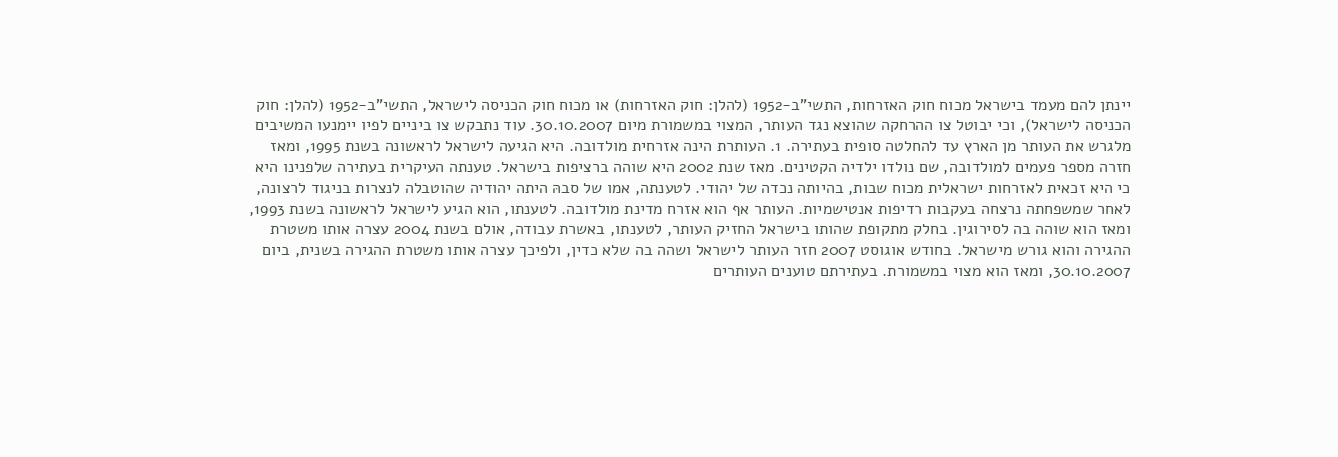יינתן להם מעמד בישראל מכוח חוק האזרחות, התשי"ב-1952 (להלן: חוק האזרחות) או מכוח חוק הכניסה לישראל, התשי"ב-1952 (להלן: חוק הכניסה לישראל), וכי יבוטל צו ההרחקה שהוצא נגד העותר, המצוי במשמורת מיום 30.10.2007. עוד נתבקש צו ביניים לפיו יימנעו המשיבים מלגרש את העותר מן הארץ עד להחלטה סופית בעתירה. 1. העותרת הינה אזרחית מולדובה. היא הגיעה לישראל לראשונה בשנת 1995, ומאז חזרה מספר פעמים למולדובה, שם נולדו ילדיה הקטינים. מאז שנת 2002 היא שוהה ברציפות בישראל. טענתה העיקרית בעתירה שלפנינו היא כי היא זכאית לאזרחות ישראלית מכוח שבות, בהיותה נכדה של יהודי. לטענתה, אמו של סבהּ היתה יהודיה שהוטבלה לנצרות בניגוד לרצונה, לאחר שמשפחתה נרצחה בעקבות רדיפות אנטישמיות. העותר אף הוא אזרח מדינת מולדובה. לטענתו, הוא הגיע לישראל לראשונה בשנת 1993, ומאז הוא שוהה בה לסירוגין. בחלק מתקופת שהותו בישראל החזיק העותר, לטענתו, באשרת עבודה, אולם בשנת 2004 עצרה אותו משטרת ההגירה והוא גורש מישראל. בחודש אוגוסט 2007 חזר העותר לישראל ושהה בה שלא כדין, ולפיכך עצרה אותו משטרת ההגירה בשנית, ביום 30.10.2007, ומאז הוא מצוי במשמורת. בעתירתם טוענים העותרים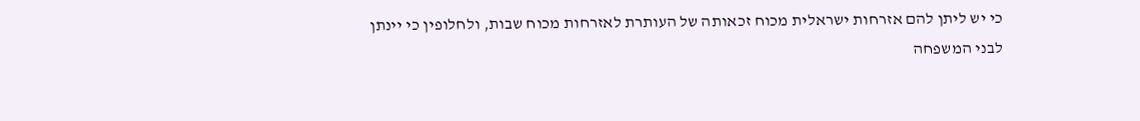כי יש ליתן להם אזרחות ישראלית מכוח זכאותה של העותרת לאזרחות מכוח שבות, ולחלופין כי יינתן לבני המשפחה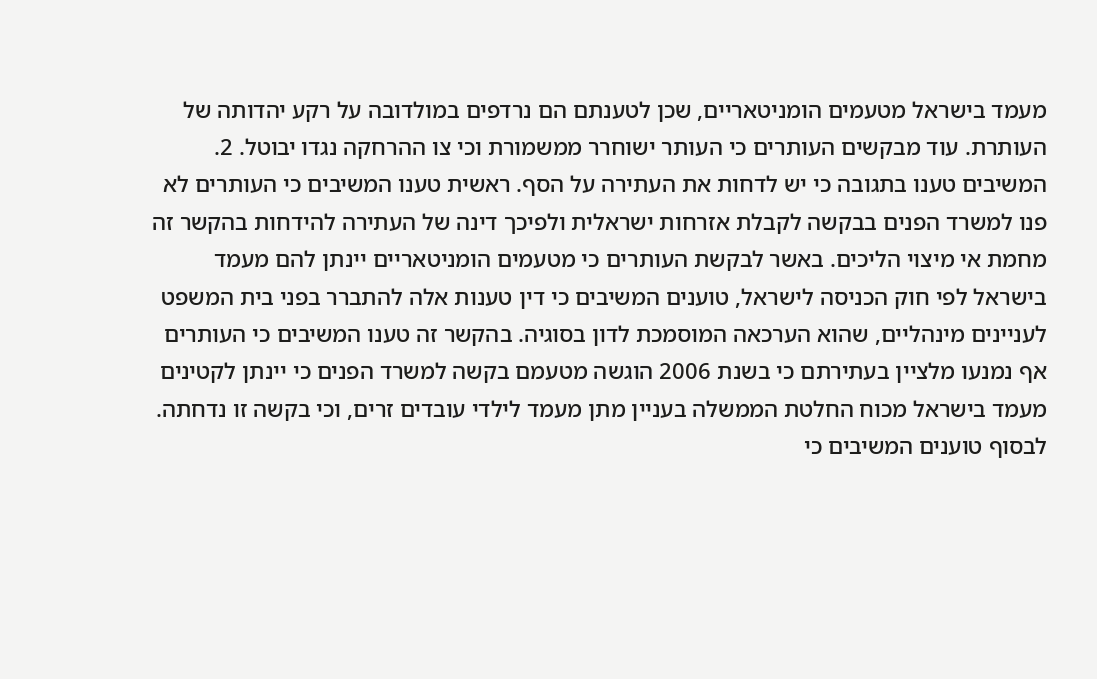מעמד בישראל מטעמים הומניטאריים, שכן לטענתם הם נרדפים במולדובה על רקע יהדותה של העותרת. עוד מבקשים העותרים כי העותר ישוחרר ממשמורת וכי צו ההרחקה נגדו יבוטל. 2. המשיבים טענו בתגובה כי יש לדחות את העתירה על הסף. ראשית טענו המשיבים כי העותרים לא פנו למשרד הפנים בבקשה לקבלת אזרחות ישראלית ולפיכך דינה של העתירה להידחות בהקשר זה מחמת אי מיצוי הליכים. באשר לבקשת העותרים כי מטעמים הומניטאריים יינתן להם מעמד בישראל לפי חוק הכניסה לישראל, טוענים המשיבים כי דין טענות אלה להתברר בפני בית המשפט לעניינים מינהליים, שהוא הערכאה המוסמכת לדון בסוגיה. בהקשר זה טענו המשיבים כי העותרים אף נמנעו מלציין בעתירתם כי בשנת 2006 הוגשה מטעמם בקשה למשרד הפנים כי יינתן לקטינים מעמד בישראל מכוח החלטת הממשלה בעניין מתן מעמד לילדי עובדים זרים, וכי בקשה זו נדחתה. לבסוף טוענים המשיבים כי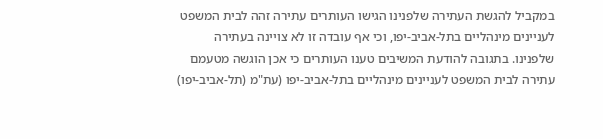במקביל להגשת העתירה שלפנינו הגישו העותרים עתירה זהה לבית המשפט לעניינים מינהליים בתל-אביב-יפו, וכי אף עובדה זו לא צויינה בעתירה שלפנינו. בתגובה להודעת המשיבים טענו העותרים כי אכן הוגשה מטעמם עתירה לבית המשפט לעניינים מינהליים בתל-אביב-יפו (עת"מ (תל-אביב-יפו)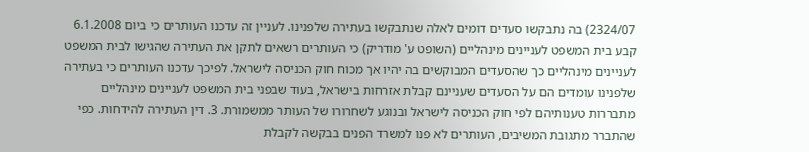2324/07) בה נתבקשו סעדים דומים לאלה שנתבקשו בעתירה שלפנינו. לעניין זה עדכנו העותרים כי ביום 6.1.2008 קבע בית המשפט לעניינים מינהליים (השופט ע' מודריק) כי העותרים רשאים לתקן את העתירה שהגישו לבית המשפט לעניינים מינהליים כך שהסעדים המבוקשים בה יהיו אך מכוח חוק הכניסה לישראל. לפיכך עדכנו העותרים כי בעתירה שלפנינו עומדים הם על הסעדים שעניינם קבלת אזרחות בישראל, בעוד שבפני בית המשפט לעניינים מינהליים מתבררות טענותיהם לפי חוק הכניסה לישראל ובנוגע לשחרורו של העותר ממשמורת. 3. דין העתירה להידחות. כפי שהתברר מתגובת המשיבים, העותרים לא פנו למשרד הפנים בבקשה לקבלת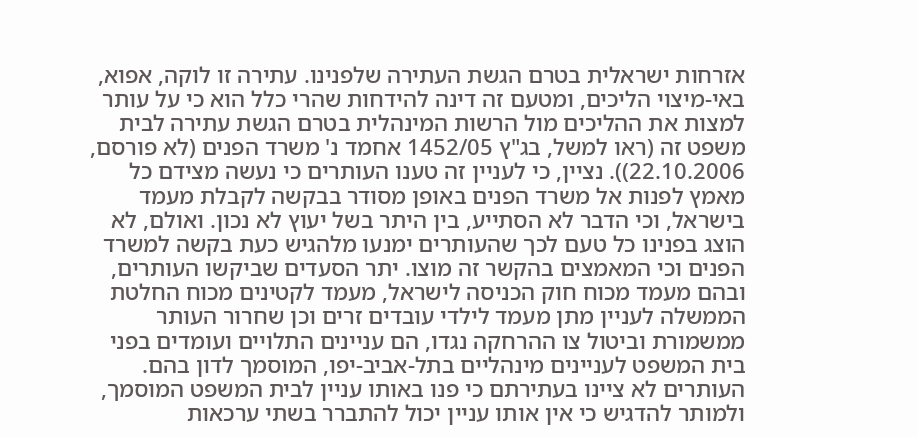אזרחות ישראלית בטרם הגשת העתירה שלפנינו. עתירה זו לוקה, אפוא, באי-מיצוי הליכים, ומטעם זה דינה להידחות שהרי כלל הוא כי על עותר למצות את ההליכים מול הרשות המינהלית בטרם הגשת עתירה לבית משפט זה (ראו למשל, בג"ץ 1452/05 אחמד נ' משרד הפנים (לא פורסם, 22.10.2006)). נציין, כי לעניין זה טענו העותרים כי נעשה מצידם כל מאמץ לפנות אל משרד הפנים באופן מסודר בבקשה לקבלת מעמד בישראל, וכי הדבר לא הסתייע, בין היתר בשל יעוץ לא נכון. ואולם, לא הוצג בפנינו כל טעם לכך שהעותרים ימנעו מלהגיש כעת בקשה למשרד הפנים וכי המאמצים בהקשר זה מוצו. יתר הסעדים שביקשו העותרים, ובהם מעמד מכוח חוק הכניסה לישראל, מעמד לקטינים מכוח החלטת הממשלה לעניין מתן מעמד לילדי עובדים זרים וכן שחרור העותר ממשמורת וביטול צו ההרחקה נגדו, הם עניינים התלויים ועומדים בפני בית המשפט לעניינים מינהליים בתל-אביב-יפו, המוסמך לדון בהם. העותרים לא ציינו בעתירתם כי פנו באותו עניין לבית המשפט המוסמך, ולמותר להדגיש כי אין אותו עניין יכול להתברר בשתי ערכאות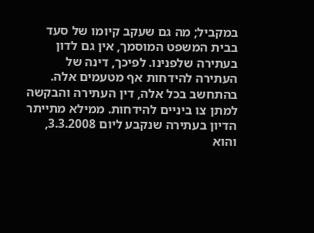במקביל; מה גם שעקב קיומו של סעד בבית המשפט המוסמך, אין גם לדון בעתירה שלפנינו. לפיכך, דינה של העתירה להידחות אף מטעמים אלה. בהתחשב בכל אלה, דין העתירה והבקשה למתן צו ביניים להידחות. ממילא מתייתר הדיון בעתירה שנקבע ליום 3.3.2008, והוא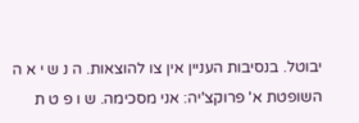יבוטל. בנסיבות העניין אין צו להוצאות. ה נ ש י א ה השופטת א' פרוקצ'יה: אני מסכימה. ש ו פ ט ת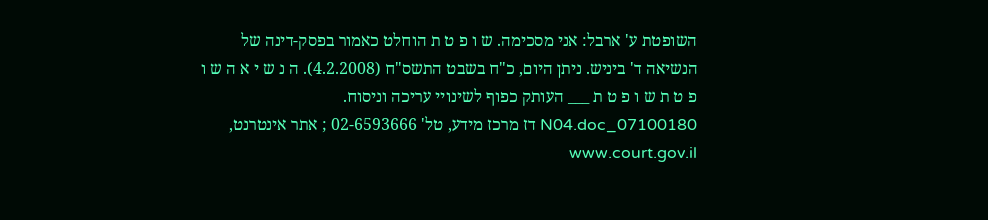השופטת ע' ארבל: אני מסכימה. ש ו פ ט ת הוחלט כאמור בפסק-דינה של הנשיאה ד' ביניש. ניתן היום, כ"ח בשבט התשס"ח (4.2.2008). ה נ ש י א ה ש ו פ ט ת ש ו פ ט ת ___ העותק כפוף לשינויי עריכה וניסוח. 07100180_N04.doc דז מרכז מידע, טל' 02-6593666 ; אתר אינטרנט, www.court.gov.il